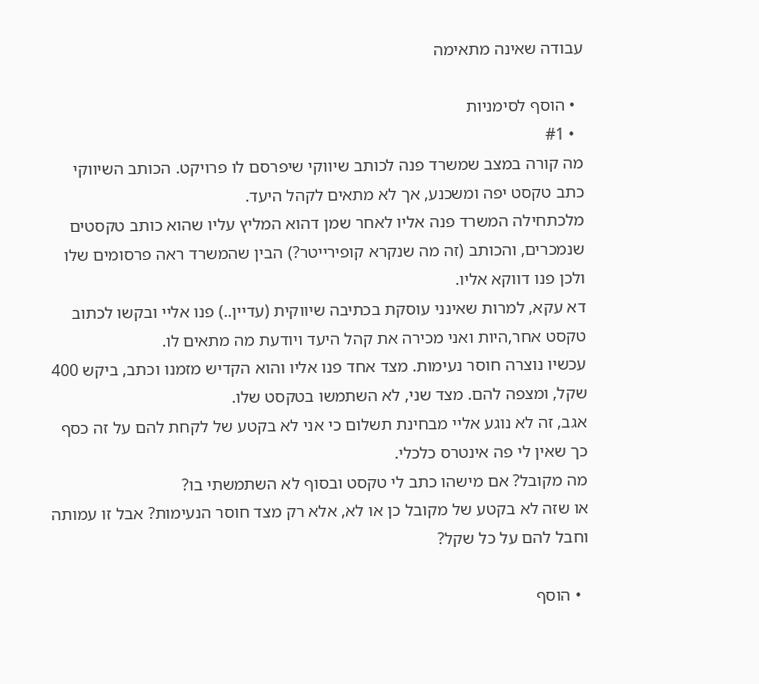עבודה שאינה מתאימה

  • הוסף לסימניות
  • #1
מה קורה במצב שמשרד פנה לכותב שיווקי שיפרסם לו פרויקט. הכותב השיווקי כתב טקסט יפה ומשכנע, אך לא מתאים לקהל היעד.
מלכתחילה המשרד פנה אליו לאחר שמן דהוא המליץ עליו שהוא כותב טקסטים שנמכרים, והכותב (זה מה שנקרא קופירייטר?) הבין שהמשרד ראה פרסומים שלו ולכן פנו דווקא אליו.
דא עקא, למרות שאינני עוסקת בכתיבה שיווקית (עדיין..) פנו אליי ובקשו לכתוב טקסט אחר,היות ואני מכירה את קהל היעד ויודעת מה מתאים לו.
עכשיו נוצרה חוסר נעימות. מצד אחד פנו אליו והוא הקדיש מזמנו וכתב, ביקש 400 שקל, ומצפה להם. מצד שני, לא השתמשו בטקסט שלו.
אגב, זה לא נוגע אליי מבחינת תשלום כי אני לא בקטע של לקחת להם על זה כסף כך שאין לי פה אינטרס כלכלי.
מה מקובל? אם מישהו כתב לי טקסט ובסוף לא השתמשתי בו?
או שזה לא בקטע של מקובל כן או לא, אלא רק מצד חוסר הנעימות? אבל זו עמותה וחבל להם על כל שקל?

  • הוסף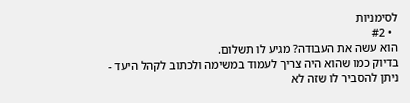לסימניות
  • #2
הוא עשה את העבודה? מגיע לו תשלום.
בדיוק כמו שהוא היה צריך לעמוד במשימה ולכתוב לקהל היעד -
ניתן להסביר לו שזה לא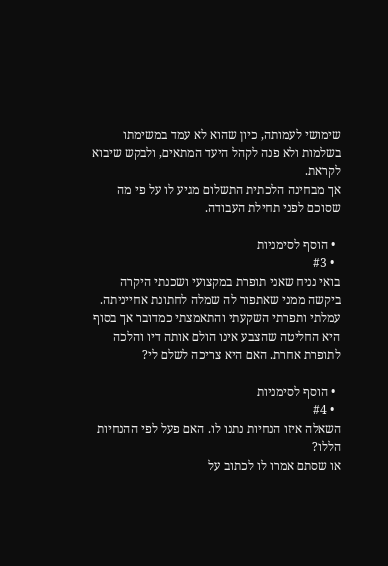שימושי לעמותה, כיון שהוא לא עמד במשימתו בשלמות ולא פנה לקהל היעד המתאים, ולבקש שיבוא לקראת.
אך מבחינה הלכתית התשלום מגיע לו על פי מה שסוכם לפני תחילת העבודה.

  • הוסף לסימניות
  • #3
בואי נניח שאני תופרת במקצועי ושכנתי היקרה ביקשה ממני שאתפור לה שמלה לחתונת אחייניתה. עמלתי ותפרתי השקעתי והתאמצתי כמדובר אך בסוף היא החליטה שהצבע אינו הולם אותה דיו והלכה לתופרת אחרת. האם היא צריכה לשלם לי?

  • הוסף לסימניות
  • #4
השאלה איזו הנחיות נתנו לו. האם פעל לפי ההנחיות הללו?
או שסתם אמרו לו לכתוב על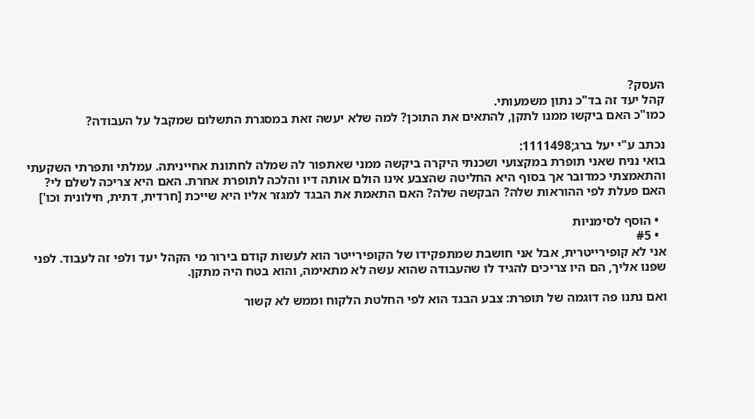העסק?
קהל יעד זה בד"כ נתון משמעותי.
כמו"כ האם ביקשו ממנו לתקן, להתאים את התוכן? למה שלא יעשה זאת במסגרת התשלום שמקבל על העבודה?

נכתב ע"י יעל ברג;1111498:
בואי נניח שאני תופרת במקצועי ושכנתי היקרה ביקשה ממני שאתפור לה שמלה לחתונת אחייניתה. עמלתי ותפרתי השקעתי והתאמצתי כמדובר אך בסוף היא החליטה שהצבע אינו הולם אותה דיו והלכה לתופרת אחרת. האם היא צריכה לשלם לי?
האם פעלת לפי ההוראות שלה? הבקשה שלה? האם התאמת את הבגד למגזר אליו היא שייכת [חרדית, דתית, חילונית וכו']

  • הוסף לסימניות
  • #5
אני לא קופירייטרית, אבל אני חושבת שמתפקידו של הקופירייטר הוא לעשות קודם בירור מי הקהל יעד ולפי זה לעבוד. לפני שפנו אליך, הם היו צריכים להגיד לו שהעבודה שהוא עשה לא מתאימה, והוא בטח היה מתקן.

ואם נתנו פה דוגמה של תופרת: צבע הבגד הוא לפי החלטת הלקוח וממש לא קשור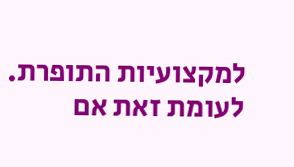למקצועיות התופרת. לעומת זאת אם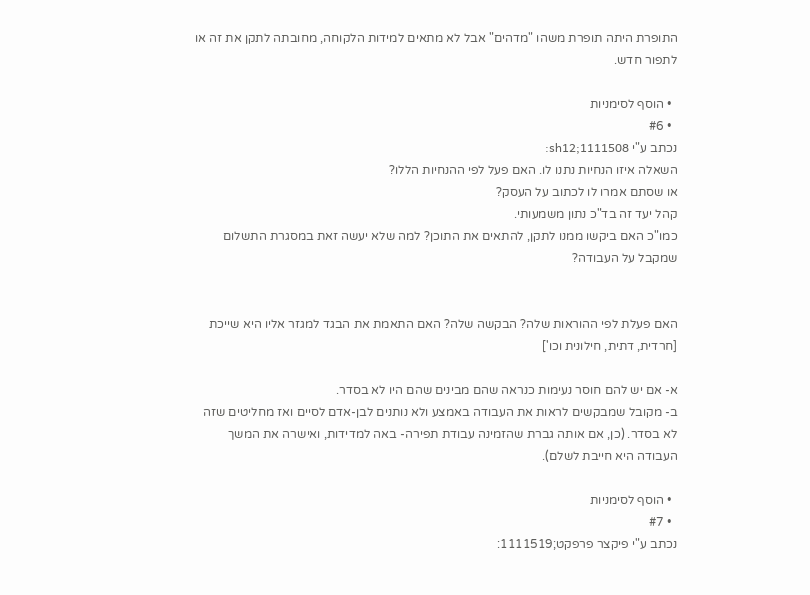התופרת היתה תופרת משהו "מדהים" אבל לא מתאים למידות הלקוחה, מחובתה לתקן את זה או לתפור חדש.

  • הוסף לסימניות
  • #6
נכתב ע"י sh12;1111508:
השאלה איזו הנחיות נתנו לו. האם פעל לפי ההנחיות הללו?
או שסתם אמרו לו לכתוב על העסק?
קהל יעד זה בד"כ נתון משמעותי.
כמו"כ האם ביקשו ממנו לתקן, להתאים את התוכן? למה שלא יעשה זאת במסגרת התשלום שמקבל על העבודה?


האם פעלת לפי ההוראות שלה? הבקשה שלה? האם התאמת את הבגד למגזר אליו היא שייכת [חרדית, דתית, חילונית וכו']

א- אם יש להם חוסר נעימות כנראה שהם מבינים שהם היו לא בסדר.
ב- מקובל שמבקשים לראות את העבודה באמצע ולא נותנים לבן-אדם לסיים ואז מחליטים שזה לא בסדר. (כן, אם אותה גברת שהזמינה עבודת תפירה- באה למדידות, ואישרה את המשך העבודה היא חייבת לשלם).

  • הוסף לסימניות
  • #7
נכתב ע"י פיקצר פרפקט;1111519: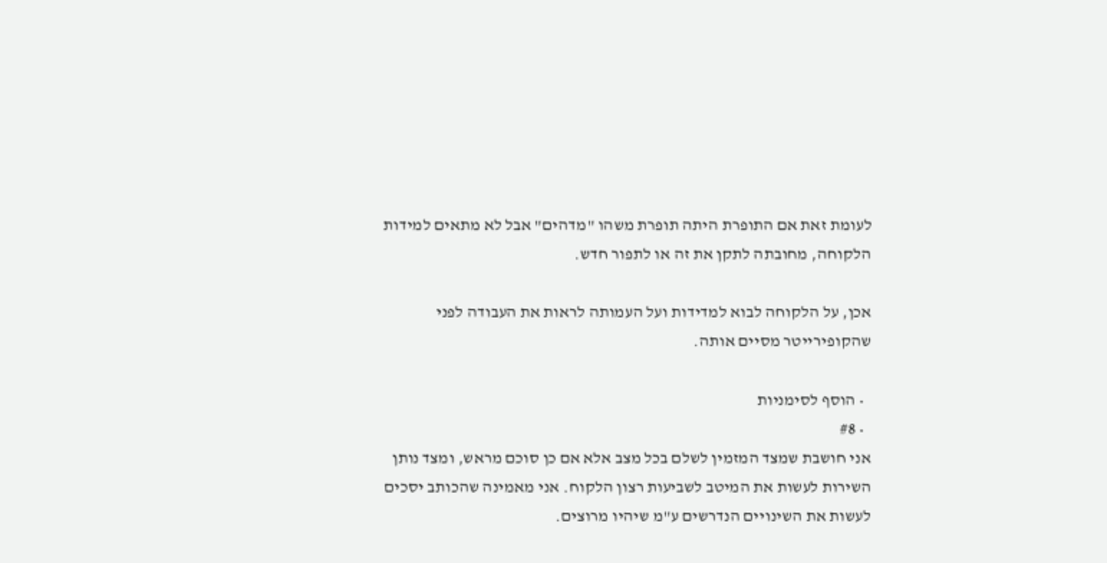לעומת זאת אם התופרת היתה תופרת משהו "מדהים" אבל לא מתאים למידות הלקוחה, מחובתה לתקן את זה או לתפור חדש.

אכן, על הלקוחה לבוא למדידות ועל העמותה לראות את העבודה לפני שהקופירייטר מסיים אותה.

  • הוסף לסימניות
  • #8
אני חושבת שמצד המזמין לשלם בכל מצב אלא אם כן סוכם מראש, ומצד נותן השירות לעשות את המיטב לשביעות רצון הלקוח. אני מאמינה שהכותב יסכים לעשות את השינויים הנדרשים ע"מ שיהיו מרוצים.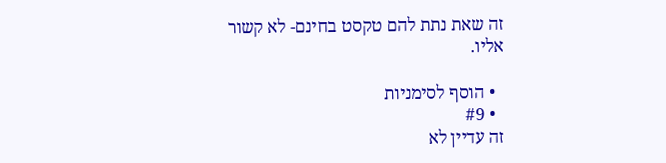זה שאת נתת להם טקסט בחינם- לא קשור אליו.

  • הוסף לסימניות
  • #9
זה עדיין לא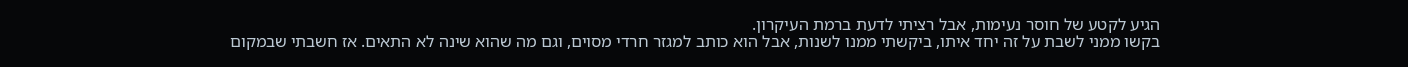הגיע לקטע של חוסר נעימות, אבל רציתי לדעת ברמת העיקרון.
בקשו ממני לשבת על זה יחד איתו, ביקשתי ממנו לשנות, אבל הוא כותב למגזר חרדי מסוים, וגם מה שהוא שינה לא התאים. אז חשבתי שבמקום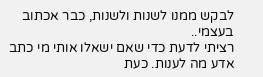לבקש ממנו לשנות ולשנות, כבר אכתוב בעצמי..
רציתי לדעת כדי שאם ישאלו אותי מי כתב אדע מה לענות. כעת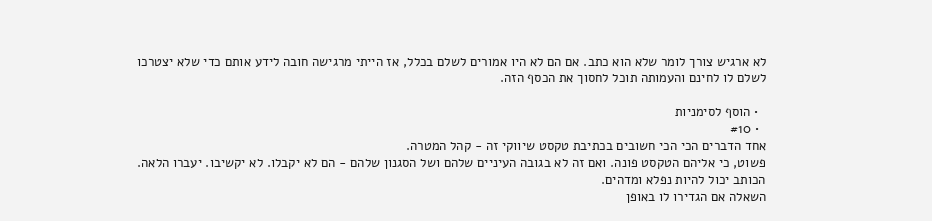לא ארגיש צורך לומר שלא הוא כתב. אם הם לא היו אמורים לשלם בכלל, אז הייתי מרגישה חובה לידע אותם כדי שלא יצטרכו לשלם לו לחינם והעמותה תוכל לחסוך את הכסף הזה.

  • הוסף לסימניות
  • #10
אחד הדברים הכי הכי חשובים בכתיבת טקסט שיווקי זה - קהל המטרה.
פשוט, כי אליהם הטקסט פונה. ואם זה לא בגובה העיניים שלהם ושל הסגנון שלהם - הם לא יקבלו. לא יקשיבו. יעברו הלאה.
הכותב יכול להיות נפלא ומדהים.
השאלה אם הגדירו לו באופן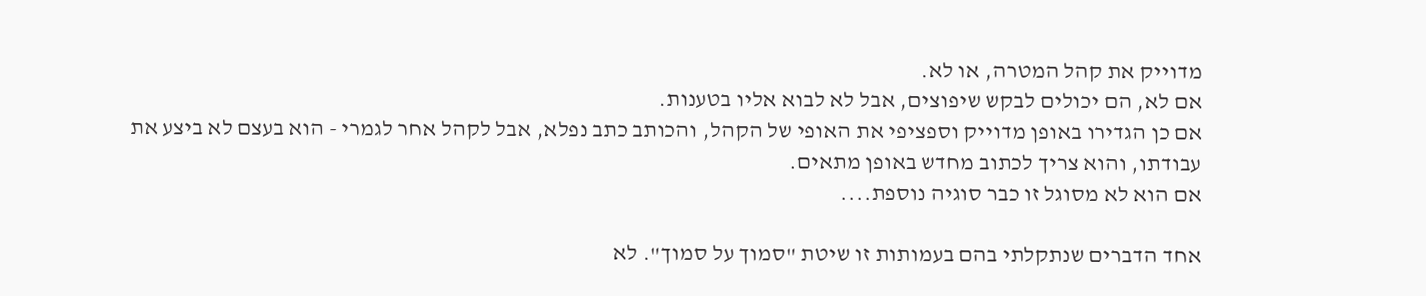מדוייק את קהל המטרה, או לא.
אם לא, הם יכולים לבקש שיפוצים, אבל לא לבוא אליו בטענות.
אם כן הגדירו באופן מדוייק וספציפי את האופי של הקהל, והכותב כתב נפלא, אבל לקהל אחר לגמרי - הוא בעצם לא ביצע את עבודתו, והוא צריך לכתוב מחדש באופן מתאים.
אם הוא לא מסוגל זו כבר סוגיה נוספת....

אחד הדברים שנתקלתי בהם בעמותות זו שיטת "סמוך על סמוך". לא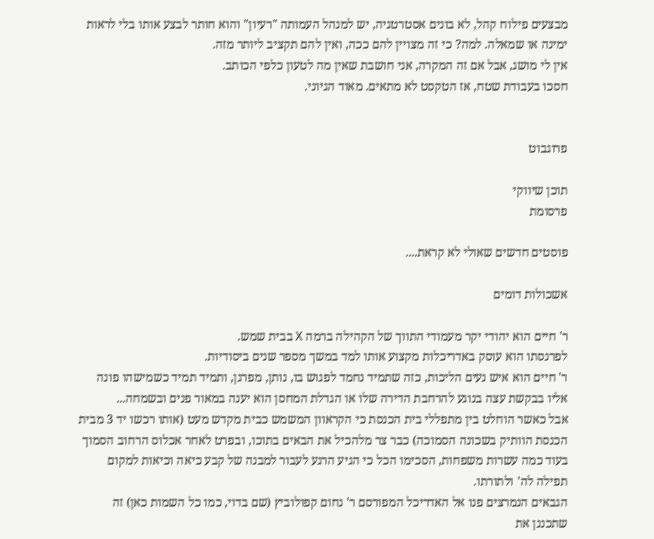מבצעים פילוח קהל, לא בונים אסטרטגיה, יש למנהל העמותה "רעיון" והוא חותר לבצע אותו בלי לראות ימינה או שמאלה. למה? כי זה מצויין להם ככה, ואין להם תקציב ליותר מזה.
אין לי מושג, אבל אם זה המקרה, אני חושבת שאין מה לטעון כלפי הכותב.
חסכו בעבודת שטח, אז הטקסט לא מתאים. מאוד הגיוני.


פרוגבוט

תוכן שיווקי
פרסומת

פוסטים חדשים שאולי לא קראת....

אשכולות דומים

ר' חיים הוא יהודי יקר מעמודי התווך של הקהילה ברמה X בבית שמש.
לפרנסתו הוא עוסק באדריכלות מקצוע אותו למד במשך מספר שנים ביסודיות.
ר' חיים הוא איש נעים הליכות, כזה שתמיד נחמד לפגוש בו, נותן, מפרגן, ותמיד תמיד כשמישהו פונה אליו בבקשת עצה בנוגע להרחבת הדירה שלו או הגדלת המחסן הוא יענה במאור פנים ובשמחה...
אבל כאשר הוחלט בין מתפללי בית הכנסת כי הקראוון המשמש כבית מקדש מעט (אותו רכשו יד 3 מבית הכנסת הוותיק בשכונה הסמוכה) כבר צר מלהכיל את הבאים בתוכו, ובפרט לאחר אכלוס הרחוב הסמוך בעוד כמה עשרות משפחות, הסכימו הכל כי הגיע הרגע לעבור למבנה של קבע כיאה וכיאות למקום תפילה לה' ולתורתו.
הגבאים הנמרצים פנו אל האדריכל המפורסם ר' נחום קפולוביץ (שם בדוי, כמו כל השמות כאן) זה שתכננן את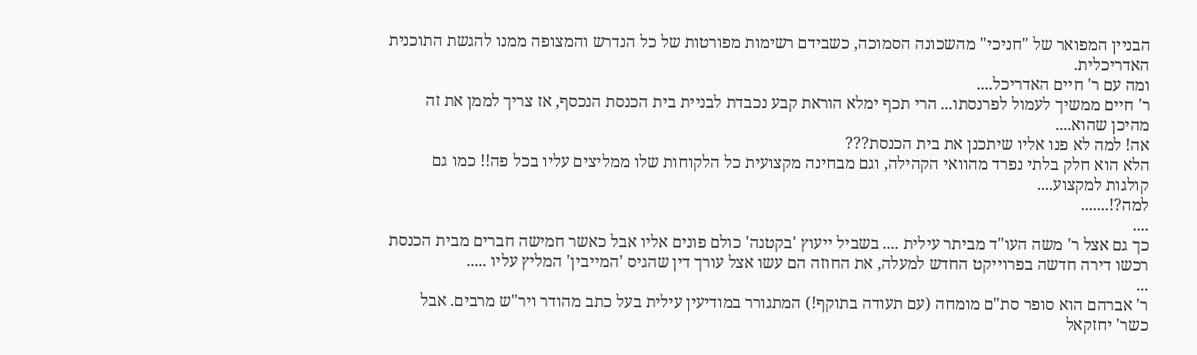הבניין המפואר של "חניכי" מהשכונה הסמוכה, כשבידם רשימות מפורטות של כל הנדרש והמצופה ממנו להגשת התוכנית האדריכלית.
ומה עם ר' חיים האדריכל....
ר' חיים ממשיך לעמול לפרנסתו... הרי תכף ימלא הוראת קבע נכבדת לבניית בית הכנסת הנכסף, אז צריך לממן את זה מהיכן שהוא....
אה! למה לא פנו אליו שיתכנן את בית הכנסת???
הלא הוא חלק בלתי נפרד מהוואי הקהילה, וגם מבחינה מקצועית כל הלקוחות שלו ממליצים עליו בכל פה!! כמו גם קולגות למקצוע....
למה?!.......
....
כך גם אצל ר' משה העו"ד מביתר עילית .... בשביל ייעוץ 'בקטנה' כולם פונים אליו אבל כאשר חמישה חברים מבית הכנסת רכשו דירה חדשה בפרוייקט החדש למעלה, את החוזה הם עשו אצל עורך דין שהגיס 'המייבין' המליץ עליו .....
...
ר' אברהם הוא סופר סת"ם מומחה (עם תעודה בתוקף!) המתגורר במודיעין עילית בעל כתב מהודר ויר"ש מרבים. אבל כשר' יחזקאל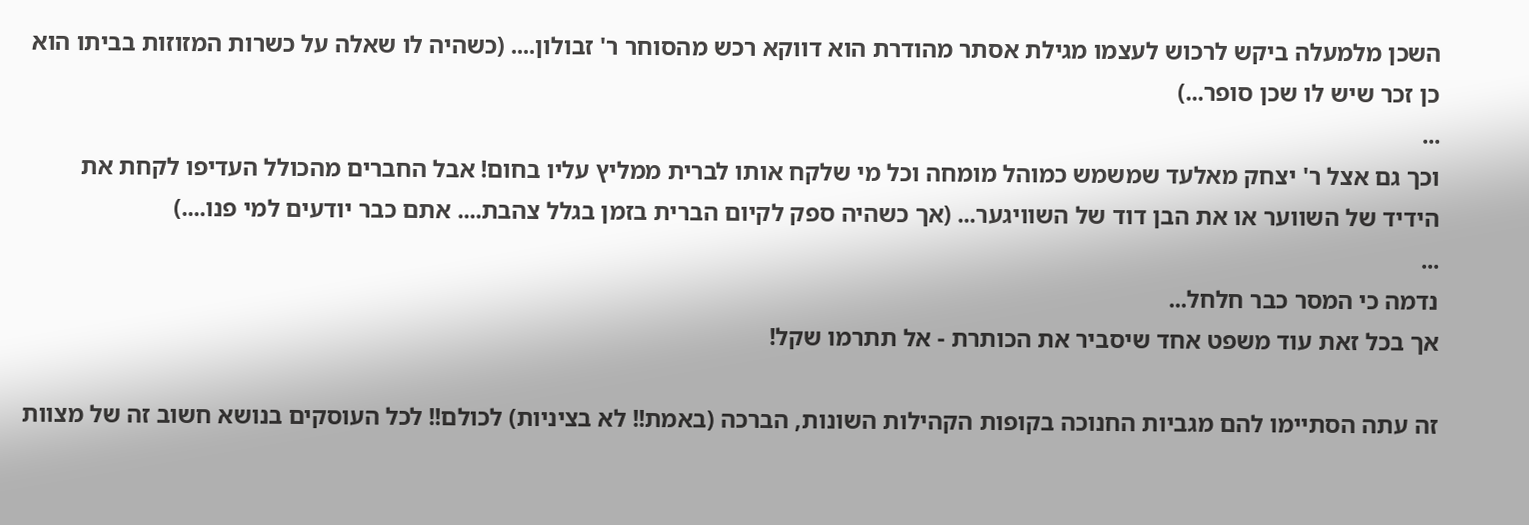השכן מלמעלה ביקש לרכוש לעצמו מגילת אסתר מהודרת הוא דווקא רכש מהסוחר ר' זבולון.... (כשהיה לו שאלה על כשרות המזוזות בביתו הוא כן זכר שיש לו שכן סופר...)
...
וכך גם אצל ר' יצחק מאלעד שמשמש כמוהל מומחה וכל מי שלקח אותו לברית ממליץ עליו בחום! אבל החברים מהכולל העדיפו לקחת את הידיד של השווער או את הבן דוד של השוויגער... (אך כשהיה ספק לקיום הברית בזמן בגלל צהבת.... אתם כבר יודעים למי פנו....)
...
נדמה כי המסר כבר חלחל...
אך בכל זאת עוד משפט אחד שיסביר את הכותרת - אל תתרמו שקל!

זה עתה הסתיימו להם מגביות החנוכה בקופות הקהילות השונות, הברכה (באמת!! לא בציניות) לכולם!! לכל העוסקים בנושא חשוב זה של מצוות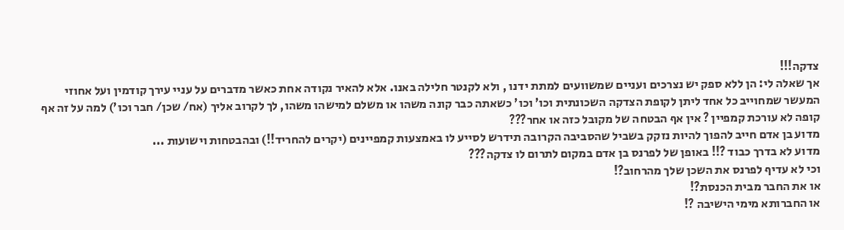צדקה!!!
אך שאלה לי: הן ללא ספק יש נצרכים ועניים שמשוועים למתת ידנו , ולא לקנטר חלילה באנו. אלא להאיר נקודה אחת כאשר מדברים על עניי עירך קודמין ועל אחוזי המעשר שמחוייב כל אחד ליתן לקופת הצדקה השכונתית וכו' וכו' כשאתה כבר קונה משהו או משלם למישהו משהו, לך לקרוב אליך (אח/ שכן/ חבר וכו') למה על זה אף קופה לא עורכת קמפיין ? אין אף הבטחה של מקובל כזה או אחר???
מדוע בן אדם חייב להפוך להיות נזקק בשביל שהסביבה הקרובה תידרש לסייע לו באמצעות קמפיינים (יקרים להחריד!!) ובהבטחות וישועות ...
מדוע לא בדרך כבוד ?!! באופן של לפרנס בן אדם במקום לתרום לו צדקה???
וכי לא עדיף לפרנס את השכן שלך מהרחוב?!
או את החבר מבית הכנסת?!
או החברותא מימי הישיבה ?!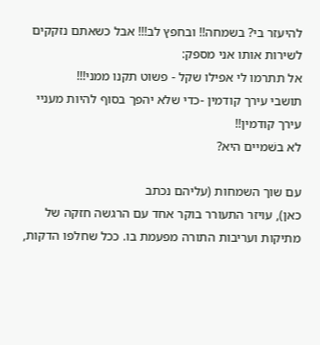להיעזר בי? בשמחה!! ובחפץ לב!!! אבל כשאתם נזקקים לשירות אותו אני מספק:
אל תתרמו לי אפילו שקל - פשוט תקנו ממני!!!
תושבי עירך קודמין -כדי שלא יהפך בסוף להיות מעניי עירך קודמין!!
לא בשׁמיים היא?

עם שוך השמחות (עליהם נכתב
כאן), עויזר התעורר בוקר אחד עם הרגשה חזקה של מתיקות ועריבות התורה מפעמת בו. ככל שחלפו הדקות,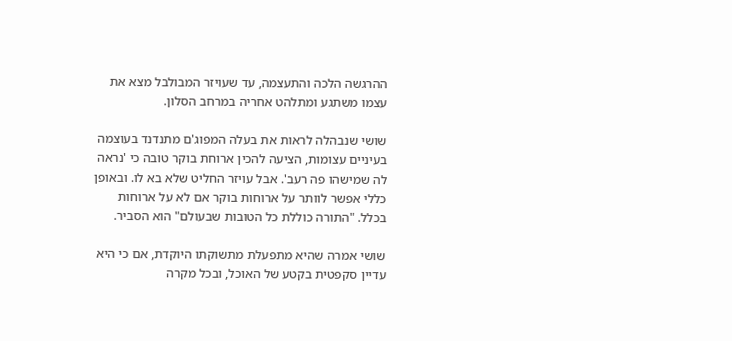ההרגשה הלכה והתעצמה, עד שעויזר המבולבל מצא את עצמו משתגע ומתלהט אחריה במרחב הסלון.

שושי שנבהלה לראות את בעלה המפוג'ם מתנדנד בעוצמה בעיניים עצומות, הציעה להכין ארוחת בוקר טובה כי 'נראה לה שמישהו פה רעב'. אבל עויזר החליט שלא בא לו. ובאופן כללי אפשר לוותר על ארוחות בוקר אם לא על ארוחות בכלל. "התורה כוללת כל הטובות שבעולם" הוא הסביר.

שושי אמרה שהיא מתפעלת מתשוקתו היוקדת, אם כי היא עדיין סקפטית בקטע של האוכל, ובכל מקרה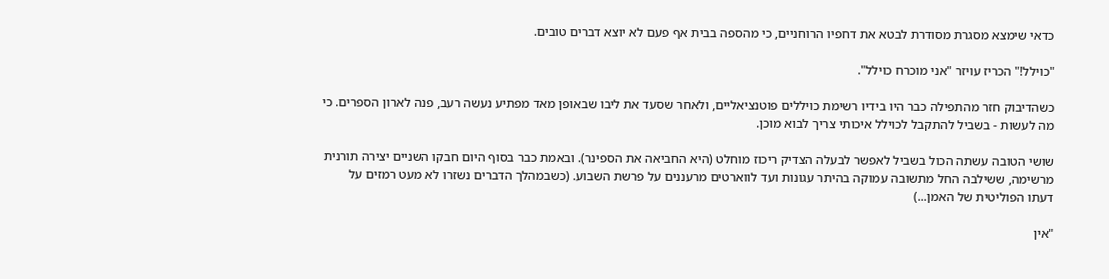כדאי שימצא מסגרת מסודרת לבטא את דחפיו הרוחניים, כי מהספה בבית אף פעם לא יוצא דברים טובים.

"כוילל!" הכריז עויזר "אני מוכרח כוילל".

כשהדיבוק חזר מהתפילה כבר היו בידיו רשימת כויללים פוטנציאליים, ולאחר שסעד את ליבו שבאופן מאד מפתיע נעשה רעב, פנה לארון הספרים. כי מה לעשות - בשביל להתקבל לכוילל איכותי צריך לבוא מוכן.

שושי הטובה עשתה הכול בשביל לאפשר לבעלה הצדיק ריכוז מוחלט (היא החביאה את הספינר). ובאמת כבר בסוף היום חבקו השניים יצירה תורנית מרשימה, ששילבה החל מתשובה עמוקה בהיתר עגונות ועד לווארטים מרעננים על פרשת השבוע. (כשבמהלך הדברים נשזרו לא מעט רמזים על דעתו הפוליטית של האמן...)

"אין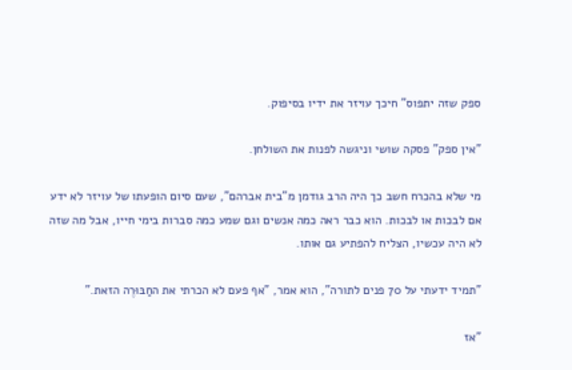ספק שזה יתפוס" חיכך עויזר את ידיו בסיפוק.

"אין ספק" פסקה שושי וניגשה לפנות את השולחן.

מי שלא בהכרח חשב כך היה הרב גודמן מ"בית אברהם", שעם סיום הופעתו של עויזר לא ידע אם לבכות או לבכות. הוא כבר ראה כמה אנשים וגם שמע כמה סברות בימי חייו, אבל מה שזה לא היה עכשיו, הצליח להפתיע גם אותו.

"תמיד ידעתי על 70 פנים לתורה", הוא אמר, "אף פעם לא הכרתי את החַבּוּרֶה הזאת."

"אז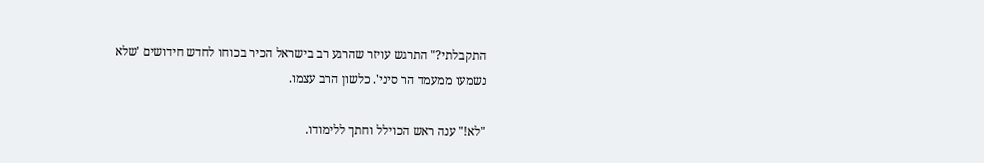התקבלתי?" התרגש עויזר שהרגע רב בישראל הכיר בכוחו לחדש חידושים 'שלא נשמעו ממעמד הר סיני'. כלשון הרב עצמו.

"לא!" ענה ראש הכוילל וחתך ללימודו.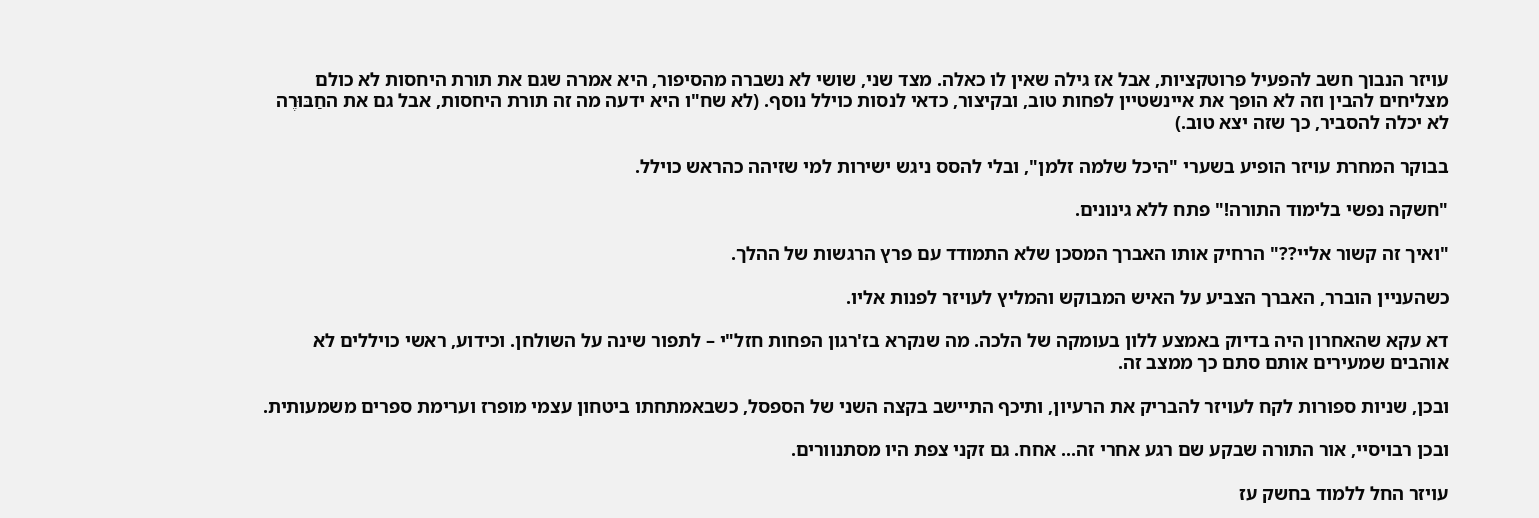עויזר הנבוך חשב להפעיל פרוטקציות, אבל אז גילה שאין לו כאלה. מצד שני, שושי לא נשברה מהסיפור, היא אמרה שגם את תורת היחסות לא כולם מצליחים להבין וזה לא הופך את איינשטיין לפחות טוב, ובקיצור, כדאי לנסות כוילל נוסף. (לא שח"ו היא ידעה מה זה תורת היחסות, אבל גם את החַבּוּרֶה לא יכלה להסביר, כך שזה יצא טוב.)

בבוקר המחרת עויזר הופיע בשערי "היכל שלמה זלמן", ובלי להסס ניגש ישירות למי שזיהה כהראש כוילל.

"חשקה נפשי בלימוד התורה!" פתח ללא גינונים.

"ואיך זה קשור אליי??" הרחיק אותו האברך המסכן שלא התמודד עם פרץ הרגשות של ההלך.

כשהעניין הוברר, האברך הצביע על האיש המבוקש והמליץ לעויזר לפנות אליו.

דא עקא שהאחרון היה בדיוק באמצע ללון בעומקה של הלכה. מה שנקרא בז'רגון הפחות חזל"י – לתפור שינה על השולחן. וכידוע, ראשי כויללים לא אוהבים שמעירים אותם סתם כך ממצב זה.

ובכן, שניות ספורות לקח לעויזר להבריק את הרעיון, ותיכף התיישב בקצה השני של הספסל, כשבאמתחתו ביטחון עצמי מופרז וערימת ספרים משמעותית.

ובכן רבויסיי, אור התורה שבקע שם רגע אחרי זה... אחח. גם זקני צפת היו מסתנוורים.

עויזר החל ללמוד בחשק עז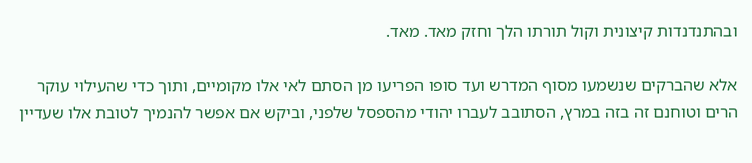ובהתנדנדות קיצונית וקול תורתו הלך וחזק מאד. מאד.

אלא שהברקים שנשמעו מסוף המדרש ועד סופו הפריעו מן הסתם לאי אלו מקומיים, ותוך כדי שהעילוי עוקר הרים וטוחנם זה בזה במרץ, הסתובב לעברו יהודי מהספסל שלפני, וביקש אם אפשר להנמיך לטובת אלו שעדיין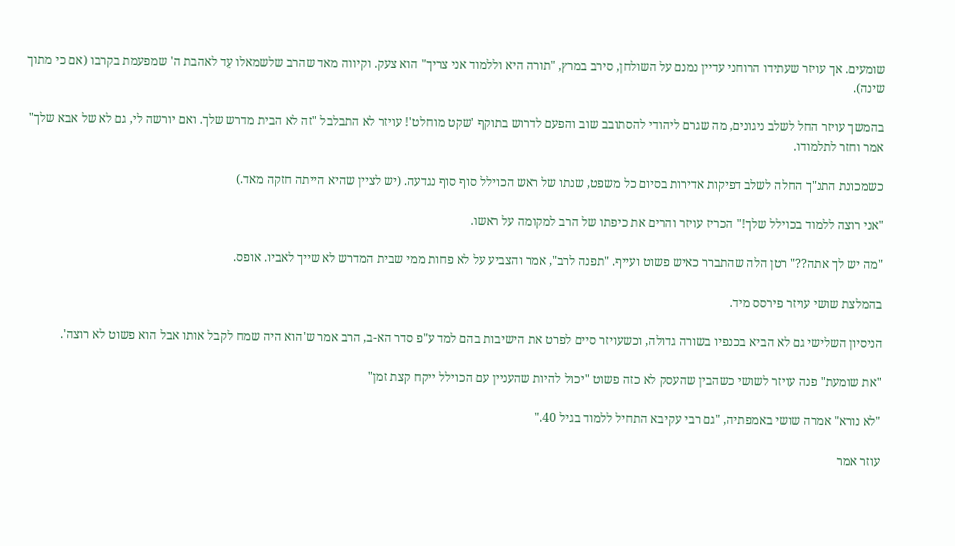שומעים. אך עויזר שעתידו הרוחני עדיין נמנם על השולחן, סירב במרץ, "תורה היא וללמוד אני צריך" הוא צעק. וקיווה מאד שהרב שלשמאלו עֵד לאהבת ה' שמפעמת בקרבו (אם כי מתוך שינה).

בהמשך עויזר החל לשלב ניגונים, מה שגרם ליהודי להסתובב שוב והפעם לדרוש בתוקף 'שקט מוחלט'! עויזר לא התבלבל "זה לא הבית מדרש שלך. ואם יורשה לי, גם לא של אבא שלך" אמר וחזר לתלמודו.

כשמכונת התנ"ך החלה לשלב דפיקות אדירות בסיום כל משפט, שנתו של ראש הכוילל סוף סוף נגדעה. (יש לציין שהיא הייתה חזקה מאד.)

"אני רוצה ללמוד בכוילל שלך!" הכריז עויזר והרים את כיפתו של הרב למקומה על ראשו.

"מה יש לך אתה??" רטן הלה שהתברר כאיש פשוט ועייף. "תפנה לרב", אמר והצביע על לא פחות ממי שבית המדרש לא שייך לאביו. אופס.

בהמלצת שושי עויזר פירסס מיד.

הניסיון השלישי גם לא הביא בכנפיו בשורה גדולה, וכשעויזר סיים לפרט את הישיבות בהם למד ע"פ סדר הא-ב, הרב אמר ש'הוא היה שמח לקבל אותו אבל הוא פשוט לא רוצה'.

"את שומעת" פנה עויזר לשושי כשהבין שהעסק לא כזה פשוט "יכול להיות שהעניין עם הכוילל ייקח קצת זמן"

"לא נורא" אמרה שושי באמפתיה, "גם רבי עקיבא התחיל ללמוד בגיל 40."

עוזר אמר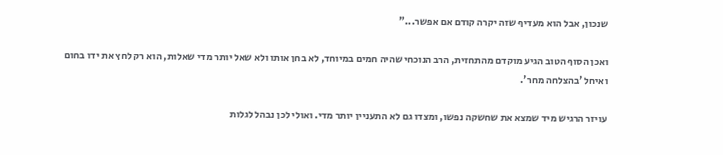שנכון, אבל הוא מעדיף שזה יקרה קודם אם אפשר..."

ואכן הסוף הטוב הגיע מוקדם מהתחזית, הרב הנוכחי שהיה חמים במיוחד, לא בחן אותו ולא שאל יותר מדי שאלות, הוא רק לחץ את ידו בחום ואיחל 'בהצלחה מחר'.

עויזר הרגיש מיד שמצא את שחשקה נפשו, ומצדו גם לא התעניין יותר מדי. ואולי לכן נבהל לגלות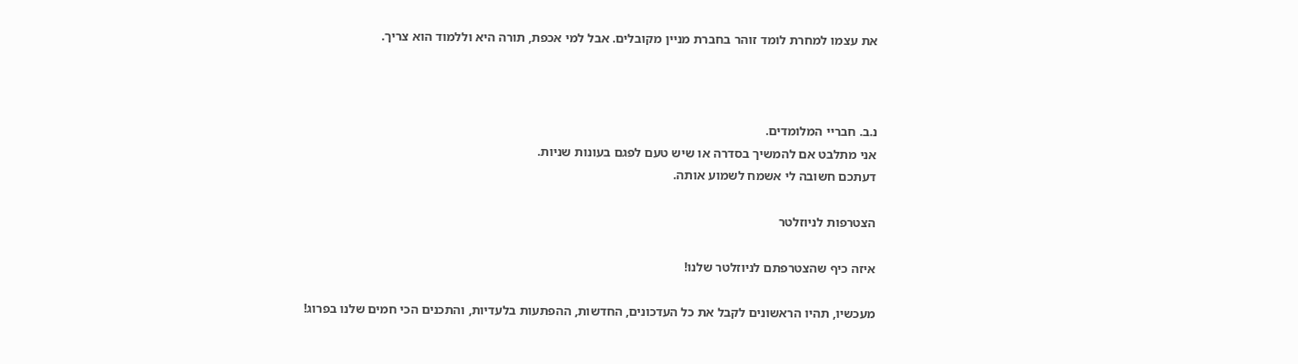את עצמו למחרת לומד זוהר בחברת מניין מקובלים. אבל למי אכפת, תורה היא וללמוד הוא צריך.



נ.ב. חבריי המלומדים.
אני מתלבט אם להמשיך בסדרה או שיש טעם לפגם בעונות שניות.
דעתכם חשובה לי אשמח לשמוע אותה.

הצטרפות לניוזלטר

איזה כיף שהצטרפתם לניוזלטר שלנו!

מעכשיו, תהיו הראשונים לקבל את כל העדכונים, החדשות, ההפתעות בלעדיות, והתכנים הכי חמים שלנו בפרוג!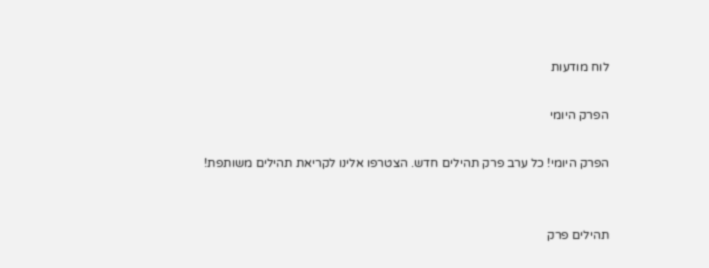לוח מודעות

הפרק היומי

הפרק היומי! כל ערב פרק תהילים חדש. הצטרפו אלינו לקריאת תהילים משותפת!


תהילים פרק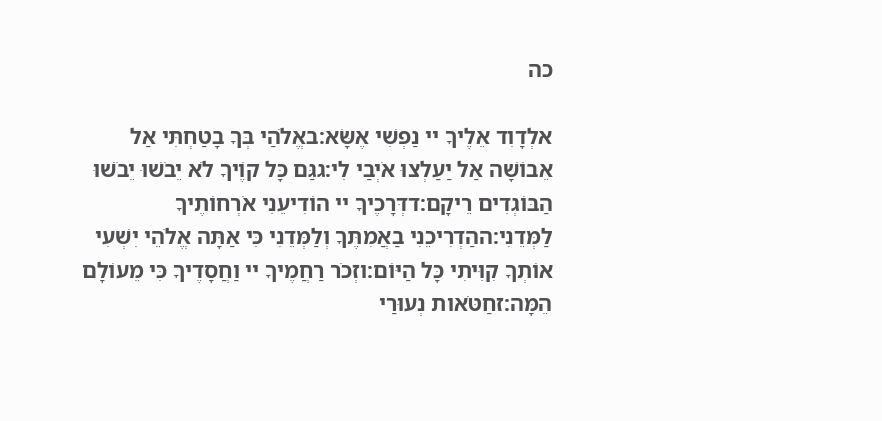כה

אלְדָוִד אֵלֶיךָ יי נַפְשִׁי אֶשָּׂא:באֱלֹהַי בְּךָ בָטַחְתִּי אַל אֵבוֹשָׁה אַל יַעַלְצוּ אֹיְבַי לִי:גגַּם כָּל קוֶֹיךָ לֹא יֵבֹשׁוּ יֵבֹשׁוּ הַבּוֹגְדִים רֵיקָם:דדְּרָכֶיךָ יי הוֹדִיעֵנִי אֹרְחוֹתֶיךָ לַמְּדֵנִי:ההַדְרִיכֵנִי בַאֲמִתֶּךָ וְלַמְּדֵנִי כִּי אַתָּה אֱלֹהֵי יִשְׁעִי אוֹתְךָ קִוִּיתִי כָּל הַיּוֹם:וזְכֹר רַחֲמֶיךָ יי וַחֲסָדֶיךָ כִּי מֵעוֹלָם הֵמָּה:זחַטֹּאות נְעוּרַי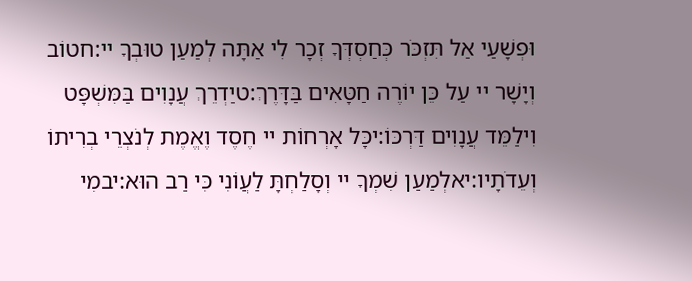וּפְשָׁעַי אַל תִּזְכֹּר כְּחַסְדְּךָ זְכָר לִי אַתָּה לְמַעַן טוּבְךָ יי:חטוֹב וְיָשָׁר יי עַל כֵּן יוֹרֶה חַטָּאִים בַּדָּרֶךְ:טיַדְרֵךְ עֲנָוִים בַּמִּשְׁפָּט וִילַמֵּד עֲנָוִים דַּרְכּוֹ:יכָּל אָרְחוֹת יי חֶסֶד וֶאֱמֶת לְנֹצְרֵי בְרִיתוֹ וְעֵדֹתָיו:יאלְמַעַן שִׁמְךָ יי וְסָלַחְתָּ לַעֲוֹנִי כִּי רַב הוּא:יבמִי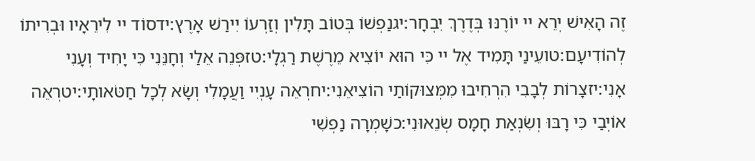זֶה הָאִישׁ יְרֵא יי יוֹרֶנּוּ בְּדֶרֶךְ יִבְחָר:יגנַפְשׁוֹ בְּטוֹב תָּלִין וְזַרְעוֹ יִירַשׁ אָרֶץ:ידסוֹד יי לִירֵאָיו וּבְרִיתוֹ לְהוֹדִיעָם:טועֵינַי תָּמִיד אֶל יי כִּי הוּא יוֹצִיא מֵרֶשֶׁת רַגְלָי:טזפְּנֵה אֵלַי וְחָנֵּנִי כִּי יָחִיד וְעָנִי אָנִי:יזצָרוֹת לְבָבִי הִרְחִיבוּ מִמְּצוּקוֹתַי הוֹצִיאֵנִי:יחרְאֵה עָנְיִי וַעֲמָלִי וְשָׂא לְכָל חַטֹּאותָי:יטרְאֵה אוֹיְבַי כִּי רָבּוּ וְשִׂנְאַת חָמָס שְׂנֵאוּנִי:כשָׁמְרָה נַפְשִׁי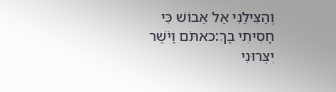וְהַצִּילֵנִי אַל אֵבוֹשׁ כִּי חָסִיתִי בָךְ:כאתֹּם וָיֹשֶׁר יִצְּרוּנִי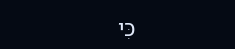כִּי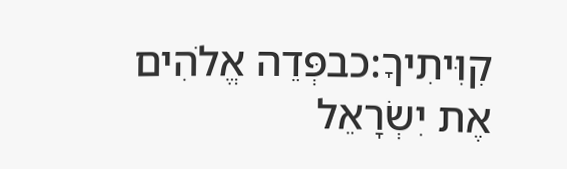קִוִּיתִיךָ:כבפְּדֵה אֱלֹהִים אֶת יִשְׂרָאֵל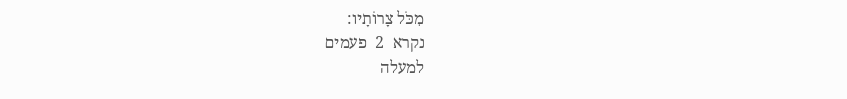מִכֹּל צָרוֹתָיו:
נקרא  2  פעמים
למעלה